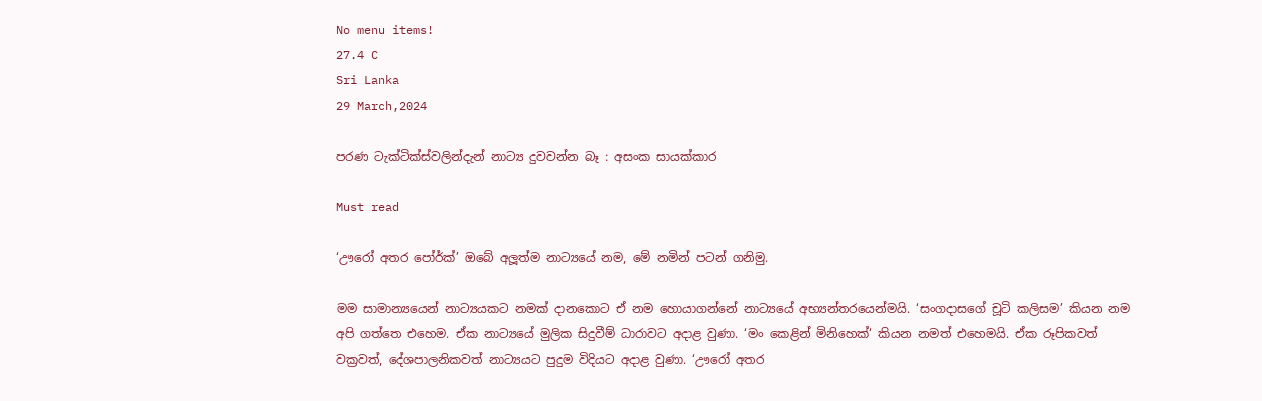No menu items!
27.4 C
Sri Lanka
29 March,2024

පරණ ටැක්ටික්ස්වලින්දැන් නාට්‍ය දුවවන්න බෑ : අසංක සායක්කාර

Must read

‘ඌරෝ අතර පෝර්ක්’ ඔබේ අලූත්ම නාට්‍යයේ නම, මේ නමින් පටන් ගනිමු.

මම සාමාන්‍යයෙන් නාට්‍යයකට නමක් දානකොට ඒ නම හොයාගන්නේ නාට්‍යයේ අභ්‍යන්තරයෙන්මයි. ‘සංගදාසගේ චූටි කලිසම’ කියන නම අපි ගත්තෙ එහෙම. ඒක නාට්‍යයේ මුලික සිදුවීම් ධාරාවට අදාළ වුණා. ‘මං කෙළින් මිනිහෙක්‘ කියන නමත් එහෙමයි. ඒක රූපිකවත් වක්‍රවත්, දේශපාලනිකවත් නාට්‍යයට පුදුම විදියට අදාළ වුණා. ‘ඌරෝ අතර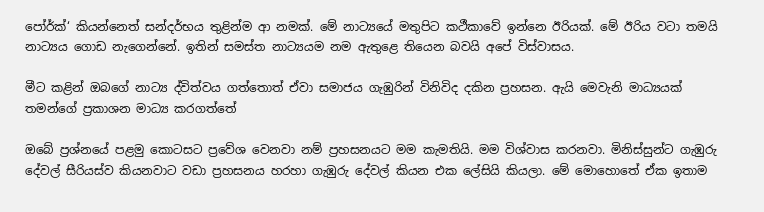පෝර්ක්‘ කියන්නෙත් සන්දර්භය තුළින්ම ආ නමක්. මේ නාට්‍යයේ මතුපිට කථීකාවේ ඉන්නෙ ඊරියක්. මේ ඊරිය වටා තමයි නාට්‍යය ගොඩ නැගෙන්නේ. ඉතින් සමස්ත නාට්‍යයම නම ඇතුළෙ තියෙන බවයි අපේ විස්වාසය.

මීට කළින් ඔබගේ නාට්‍ය ද්විත්වය ගත්තොත් ඒවා සමාජය ගැඹුරින් විනිවිද දකින ප්‍රහසන. ඇයි මෙවැනි මාධ්‍යයක් තමන්ගේ ප්‍රකාශන මාධ්‍ය කරගත්තේ

ඔබේ ප්‍රශ්නයේ පළමු කොටසට ප්‍රවේශ වෙනවා නම් ප්‍රහසනයට මම කැමතියි. මම විශ්වාස කරනවා. මිනිස්සුන්ට ගැඹුරු දේවල් සීරියස්ව කියනවාට වඩා ප්‍රහසනය හරහා ගැඹුරු දේවල් කියන එක ලේසියි කියලා. මේ මොහොතේ ඒක ඉතාම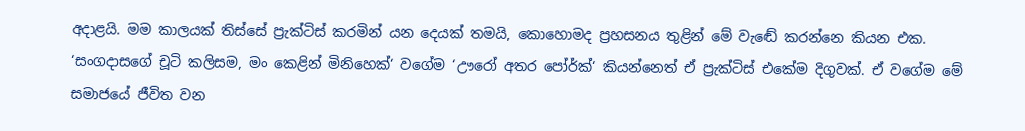අදාළයි. මම කාලයක් තිස්සේ ප්‍රැක්ටිස් කරමින් යන දෙයක් තමයි, කොහොමද ප්‍රහසනය තුළින් මේ වැඬේ කරන්නෙ කියන එක. ‘සංගදාසගේ චූටි කලිසම, මං කෙළින් මිනිහෙක්‘ වගේම ‘ඌරෝ අතර පෝර්ක්‘ කියන්නෙත් ඒ ප්‍රැක්ටිස් එකේම දිගුවක්. ඒ වගේම මේ සමාජයේ ජීවිත වන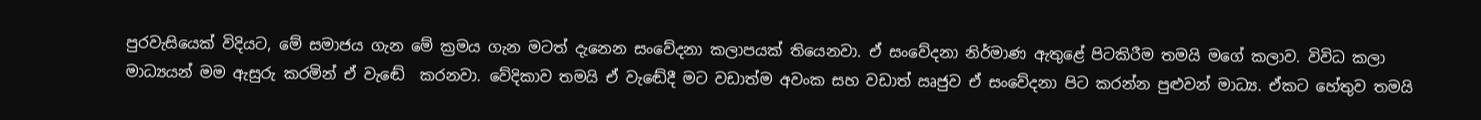පුරවැසියෙක් විදියට, මේ සමාජය ගැන මේ ක්‍රමය ගැන මටත් දැනෙන සංවේදනා කලාපයක් තියෙනවා. ඒ සංවේදනා නිර්මාණ ඇතුළේ පිටකිරීම තමයි මගේ කලාව. විවිධ කලා මාධ්‍යයන් මම ඇසුරු කරමින් ඒ වැඬේ  කරනවා. වේදිකාව තමයි ඒ වැඬේදී මට වඩාත්ම අවංක සහ වඩාත් ඍජුව ඒ සංවේදනා පිට කරන්න පුළුවන් මාධ්‍ය. ඒකට හේතුව තමයි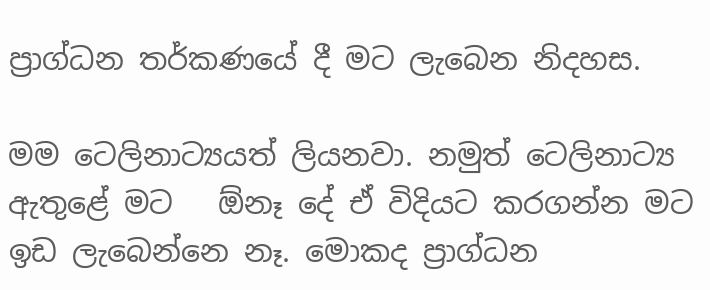ප්‍රාග්ධන තර්කණයේ දී මට ලැබෙන නිදහස.

මම ටෙලිනාට්‍යයත් ලියනවා. නමුත් ටෙලිනාට්‍ය ඇතුළේ මට   ඕනෑ දේ ඒ විදියට කරගන්න මට ඉඩ ලැබෙන්නෙ නෑ. මොකද ප්‍රාග්ධන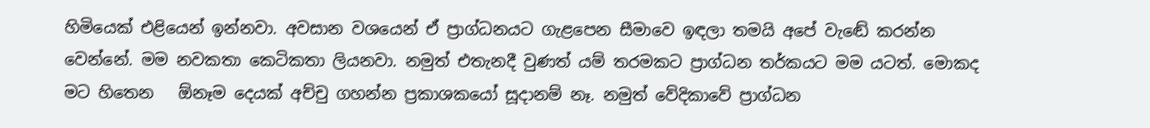හිමියෙක් එළියෙන් ඉන්නවා. අවසාන වශයෙන් ඒ ප්‍රාග්ධනයට ගැළපෙන සීමාවෙ ඉඳලා තමයි අපේ වැඬේ කරන්න වෙන්නේ. මම නවකතා කෙටිකතා ලියනවා. නමුත් එතැනදී වුණත් යම් තරමකට ප්‍රාග්ධන තර්කයට මම යටත්. මොකද මට හිතෙන   ඕනෑම දෙයක් අච්චු ගහන්න ප්‍රකාශකයෝ සූදානම් නෑ. නමුත් වේදිකාවේ ප්‍රාග්ධන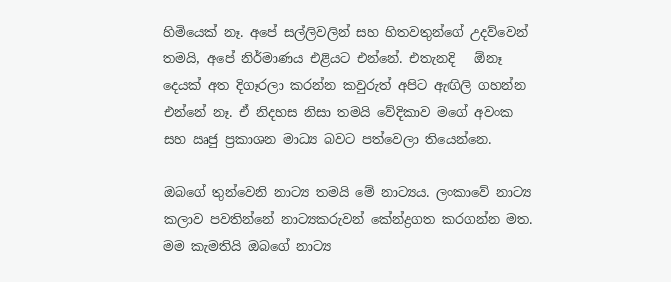හිමියෙක් නෑ. අපේ සල්ලිවලින් සහ හිතවතුන්ගේ උදව්වෙන් තමයි, අපේ නිර්මාණය එළියට එන්නේ. එතැනදි   ඕනෑ දෙයක් අත දිගෑරලා කරන්න කවුරුත් අපිට ඇඟිලි ගහන්න එන්නේ නෑ. ඒ නිදහස නිසා තමයි වේදිකාව මගේ අවංක සහ ඍජු ප්‍රකාශන මාධ්‍ය බවට පත්වෙලා තියෙන්නෙ.

ඔබගේ තුන්වෙනි නාට්‍ය තමයි මේ නාට්‍යය. ලංකාවේ නාට්‍ය කලාව පවතින්නේ නාට්‍යකරුවන් කේන්ද්‍රගත කරගන්න මත. මම කැමතියි ඔබගේ නාට්‍ය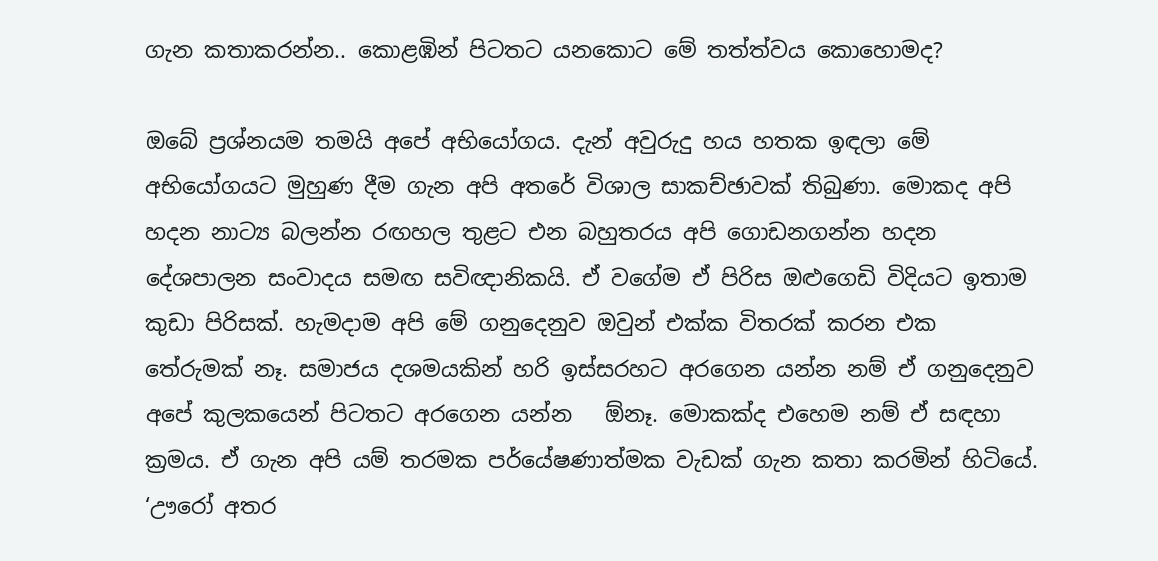ගැන කතාකරන්න.. කොළඹින් පිටතට යනකොට මේ තත්ත්වය කොහොමද?

ඔබේ ප්‍රශ්නයම තමයි අපේ අභියෝගය. දැන් අවුරුදු හය හතක ඉඳලා මේ අභියෝගයට මුහුණ දීම ගැන අපි අතරේ විශාල සාකච්ඡාවක් තිබුණා. මොකද අපි හදන නාට්‍ය බලන්න රඟහල තුළට එන බහුතරය අපි ගොඩනගන්න හදන දේශපාලන සංවාදය සමඟ සවිඥානිකයි. ඒ වගේම ඒ පිරිස ඔළුගෙඩි විදියට ඉතාම කුඩා පිරිසක්. හැමදාම අපි මේ ගනුදෙනුව ඔවුන් එක්ක විතරක් කරන එක තේරුමක් නෑ. සමාජය දශමයකින් හරි ඉස්සරහට අරගෙන යන්න නම් ඒ ගනුදෙනුව අපේ කුලකයෙන් පිටතට අරගෙන යන්න   ඕනෑ. මොකක්ද එහෙම නම් ඒ සඳහා ක්‍රමය. ඒ ගැන අපි යම් තරමක පර්යේෂණාත්මක වැඩක් ගැන කතා කරමින් හිටියේ. ‘ඌරෝ අතර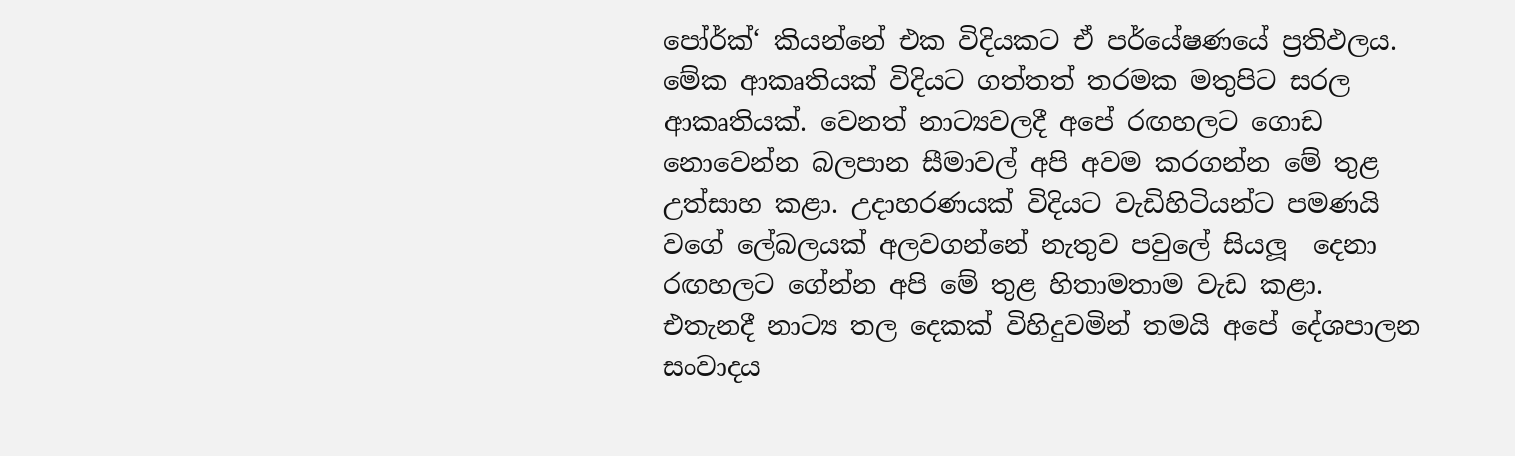පෝර්ක්‘ කියන්නේ එක විදියකට ඒ පර්යේෂණයේ ප්‍රතිඵලය. මේක ආකෘතියක් විදියට ගත්තත් තරමක මතුපිට සරල ආකෘතියක්. වෙනත් නාට්‍යවලදී අපේ රඟහලට ගොඩ නොවෙන්න බලපාන සීමාවල් අපි අවම කරගන්න මේ තුළ උත්සාහ කළා. උදාහරණයක් විදියට වැඩිහිටියන්ට පමණයි වගේ ලේබලයක් අලවගන්නේ නැතුව පවුලේ සියලූ  දෙනා රඟහලට ගේන්න අපි මේ තුළ හිතාමතාම වැඩ කළා. එතැනදී නාට්‍ය තල දෙකක් විහිදුවමින් තමයි අපේ දේශපාලන සංවාදය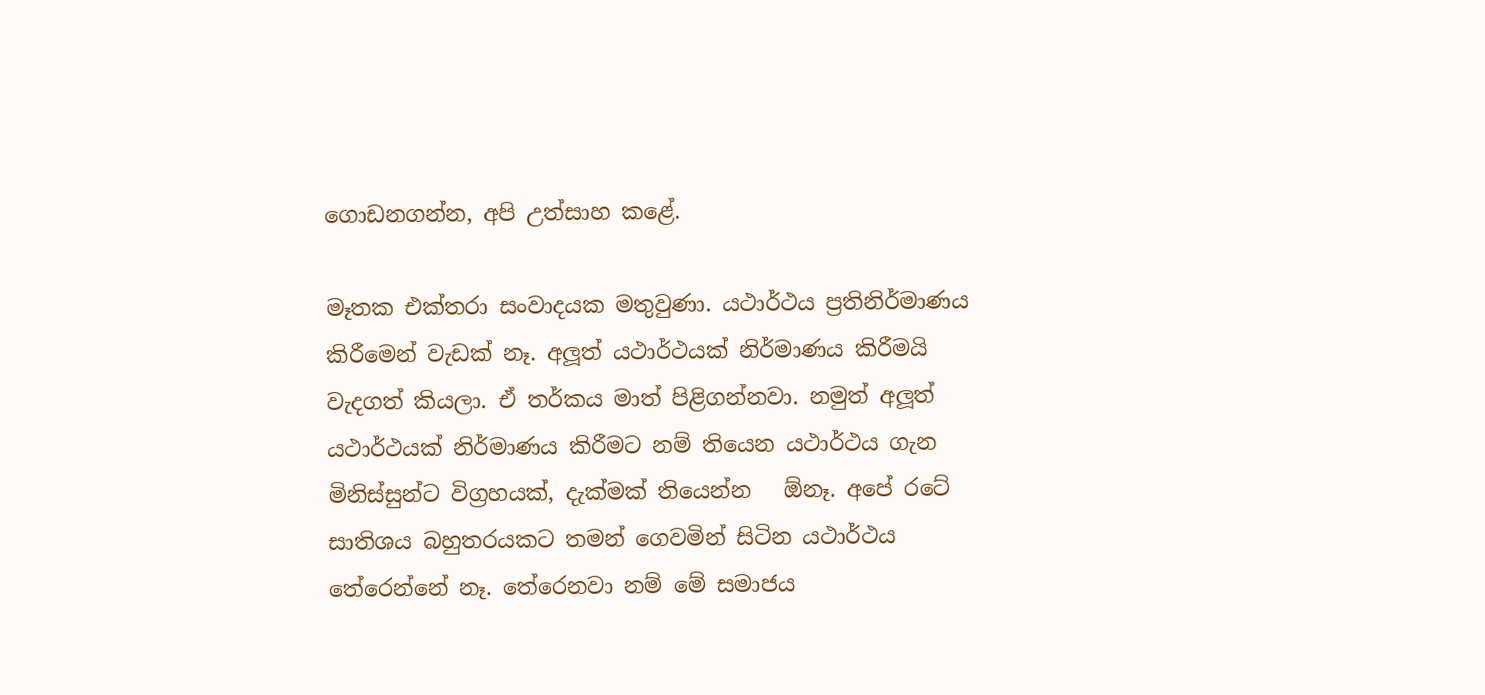ගොඩනගන්න, අපි උත්සාහ කළේ.

මෑතක එක්තරා සංවාදයක මතුවුණා. යථාර්ථය ප්‍රතිනිර්මාණය කිරීමෙන් වැඩක් නෑ. අලූත් යථාර්ථයක් නිර්මාණය කිරීමයි වැදගත් කියලා. ඒ තර්කය මාත් පිළිගන්නවා. නමුත් අලූත් යථාර්ථයක් නිර්මාණය කිරීමට නම් තියෙන යථාර්ථය ගැන මිනිස්සුන්ට විග්‍රහයක්, දැක්මක් තියෙන්න   ඕනෑ. අපේ රටේ සාතිශය බහුතරයකට තමන් ගෙවමින් සිටින යථාර්ථය තේරෙන්නේ නෑ. තේරෙනවා නම් මේ සමාජය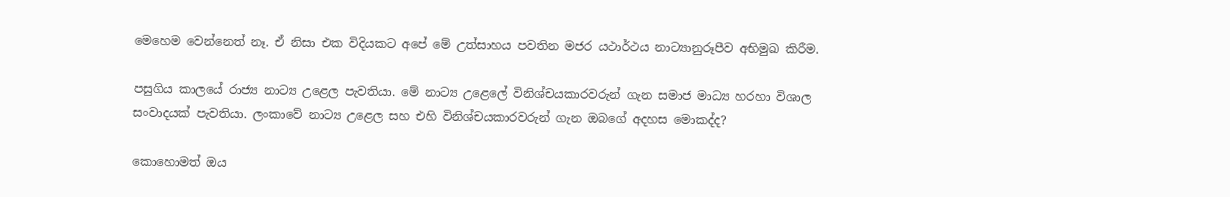මෙහෙම වෙන්නෙත් නෑ. ඒ නිසා එක විදියකට අපේ මේ උත්සාහය පවතින මජර යථාර්ථය නාට්‍යානුරූපීව අභිමුඛ කිරීම.

පසුගිය කාලයේ රාජ්‍ය නාට්‍ය උළෙල පැවතියා. මේ නාට්‍ය උළෙලේ විනිශ්චයකාරවරුන් ගැන සමාජ මාධ්‍ය හරහා විශාල සංවාදයක් පැවතියා. ලංකාවේ නාට්‍ය උළෙල සහ එහි විනිශ්චයකාරවරුන් ගැන ඔබගේ අදහස මොකද්ද?

කොහොමත් ඔය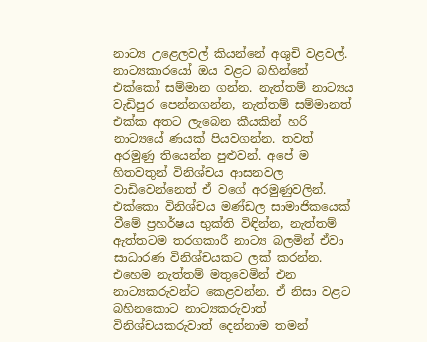නාට්‍ය උළෙලවල් කියන්නේ අශුචි වළවල්. නාට්‍යකාරයෝ ඔය වළට බහින්නේ එක්කෝ සම්මාන ගන්න. නැත්තම් නාට්‍යය වැඩිපුර පෙන්නගන්න, නැත්තම් සම්මානත් එක්ක අතට ලැබෙන කීයකින් හරි නාට්‍යයේ ණයක් පියවගන්න. තවත් අරමුණු තියෙන්න පුළුවන්. අපේ ම හිතවතුන් විනිශ්චය ආසනවල වාඩිවෙන්නෙත් ඒ වගේ අරමුණුවලින්. එක්කො විනිශ්චය මණ්ඩල සාමාජිකයෙක් වීමේ ප්‍රහර්ෂය භුක්ති විඳින්න, නැත්තම් ඇත්තටම තරගකාරී නාට්‍ය බලමින් ඒවා සාධාරණ විනිශ්චයකට ලක් කරන්න. එහෙම නැත්තම් මතුවෙමින් එන නාට්‍යකරුවන්ට කෙළවන්න. ඒ නිසා වළට බහිනකොට නාට්‍යකරුවාත් විනිශ්චයකරුවාත් දෙන්නාම තමන්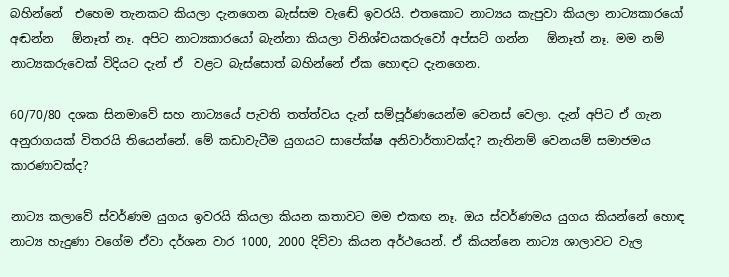බහින්නේ  එහෙම තැනකට කියලා දැනගෙන බැස්සම වැඬේ ඉවරයි. එතකොට නාට්‍යය කැපුවා කියලා නාට්‍යකාරයෝ අඬන්න   ඕනෑත් නෑ. අපිට නාට්‍යකාරයෝ බැන්නා කියලා විනිශ්චයකරුවෝ අප්සට් ගන්න   ඕනෑත් නෑ. මම නම් නාට්‍යකරුවෙක් විදියට දැන් ඒ  වළට බැස්සොත් බහින්නේ ඒක හොඳට දැනගෙන.

60/70/80 දශක සිනමාවේ සහ නාට්‍යයේ පැවති තත්ත්වය දැන් සම්පූර්ණයෙන්ම වෙනස් වෙලා. දැන් අපිට ඒ ගැන අනුරාගයක් විතරයි තියෙන්නේ. මේ කඩාවැටීම යුගයට සාපේක්ෂ අනිවාර්තාවක්ද? නැතිනම් වෙනයම් සමාජමය කාරණාවක්ද?

නාට්‍ය කලාවේ ස්වර්ණම යුගය ඉවරයි කියලා කියන කතාවට මම එකඟ නෑ. ඔය ස්වර්ණමය යුගය කියන්නේ හොඳ නාට්‍ය හැදුණා වගේම ඒවා දර්ශන වාර 1000, 2000 දිව්වා කියන අර්ථයෙන්. ඒ කියන්නෙ නාට්‍ය ශාලාවට වැල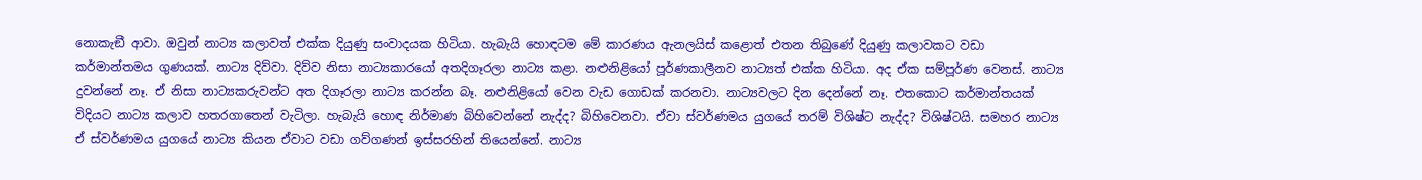නොකැඞී ආවා. ඔවුන් නාට්‍ය කලාවත් එක්ක දියුණු සංවාදයක හිටියා. හැබැයි හොඳටම මේ කාරණය ඇනලයිස් කළොත් එතන තිබුණේ දියුණු කලාවකට වඩා කර්මාන්තමය ගුණයක්. නාට්‍ය දිව්වා. දිව්ව නිසා නාට්‍යකාරයෝ අතදිගෑරලා නාට්‍ය කළා. නළුනිළියෝ පූර්ණකාලීනව නාට්‍යත් එක්ක හිටියා. අද ඒක සම්පූර්ණ වෙනස්. නාට්‍ය දුවන්නේ නෑ. ඒ නිසා නාට්‍යකරුවන්ට අත දිගෑරලා නාට්‍ය කරන්න බෑ. නළුනිළියෝ වෙන වැඩ ගොඩක් කරනවා. නාට්‍යවලට දින දෙන්නේ නෑ. එතකොට කර්මාන්තයක් විදියට නාට්‍ය කලාව හතරගාතෙන් වැටිලා. හැබැයි හොඳ නිර්මාණ බිහිවෙන්නේ නැද්ද? බිහිවෙනවා. ඒවා ස්වර්ණමය යුගයේ තරම් විශිෂ්ට නැද්ද? විශිෂ්ටයි. සමහර නාට්‍ය ඒ ස්වර්ණමය යුගයේ නාට්‍ය කියන ඒවාට වඩා ගව්ගණන් ඉස්සරහින් තියෙන්නේ. නාට්‍ය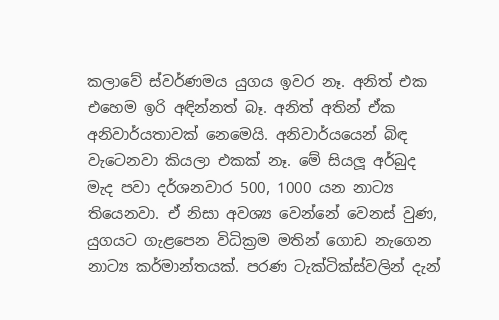කලාවේ ස්වර්ණමය යුගය ඉවර නෑ. අනිත් එක එහෙම ඉරි අඳින්නත් බෑ. අනිත් අතින් ඒක අනිවාර්යතාවක් නෙමෙයි. අනිවාර්යයෙන් බිඳ වැටෙනවා කියලා එකක් නෑ. මේ සියලූ අර්බුද මැද පවා දර්ශනවාර 500, 1000 යන නාට්‍ය තියෙනවා. ඒ නිසා අවශ්‍ය වෙන්නේ වෙනස් වුණ, යුගයට ගැළපෙන විධික්‍රම මතින් ගොඩ නැගෙන නාට්‍ය කර්මාන්තයක්. පරණ ටැක්ටික්ස්වලින් දැන්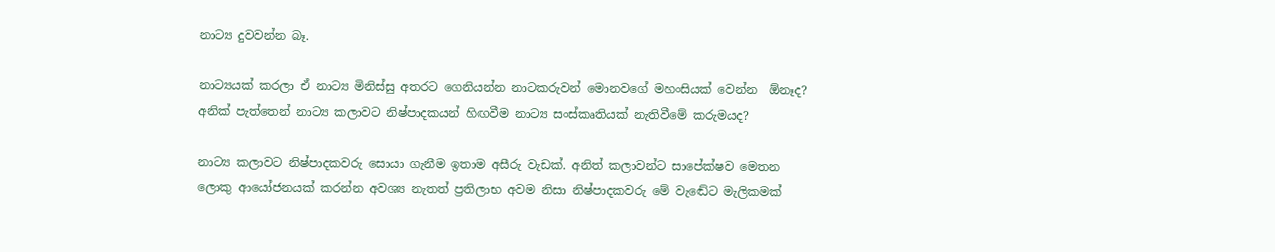නාට්‍ය දුවවන්න බෑ.

නාට්‍යයක් කරලා ඒ නාට්‍ය මිනිස්සු අතරට ගෙනියන්න නාටකරුවන් මොනවගේ මහංසියක් වෙන්න  ඕනෑද? අනික් පැත්තෙන් නාට්‍ය කලාවට නිෂ්පාදකයන් හිඟවීම නාට්‍ය සංස්කෘතියක් නැතිවීමේ කරුමයද?

නාට්‍ය කලාවට නිෂ්පාදකවරු සොයා ගැනීම ඉතාම අසීරු වැඩක්. අනිත් කලාවන්ට සාපේක්ෂව මෙතන ලොකු ආයෝජනයක් කරන්න අවශ්‍ය නැතත් ප්‍රතිලාභ අවම නිසා නිෂ්පාදකවරු මේ වැඬේට මැලිකමක්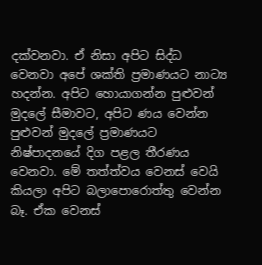දක්වනවා. ඒ නිසා අපිට සිද්ධ වෙනවා අපේ ශක්ති ප්‍රමාණයට නාට්‍ය හදන්න. අපිට හොයාගන්න පුළුවන් මුදලේ සීමාවට, අපිට ණය වෙන්න පුළුවන් මුදලේ ප්‍රමාණයට නිෂ්පාදනයේ දිග පළල තීරණය වෙනවා. මේ තත්ත්වය වෙනස් වෙයි කියලා අපිට බලාපොරොත්තු වෙන්න බෑ. ඒක වෙනස්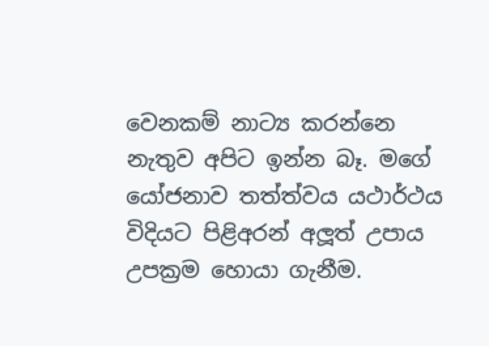වෙනකම් නාට්‍ය කරන්නෙ නැතුව අපිට ඉන්න බෑ. මගේ යෝජනාව තත්ත්වය යථාර්ථය විදියට පිළිඅරන් අලූත් උපාය උපක්‍රම හොයා ගැනීම.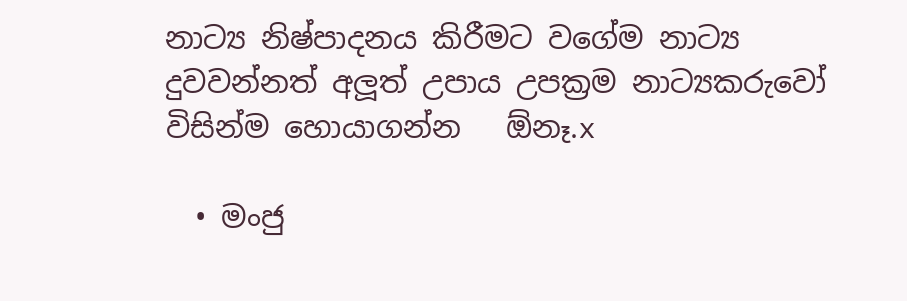නාට්‍ය නිෂ්පාදනය කිරීමට වගේම නාට්‍ය දුවවන්නත් අලූත් උපාය උපක්‍රම නාට්‍යකරුවෝ විසින්ම හොයාගන්න   ඕනෑ.x

  • මංජු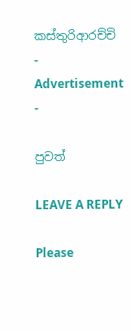කස්තුරිආරච්චි
- Advertisement -

පුවත්

LEAVE A REPLY

Please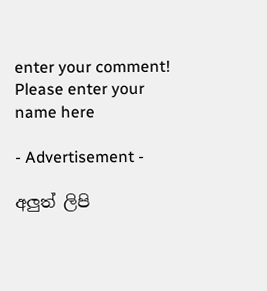enter your comment!
Please enter your name here

- Advertisement -

අලුත් ලිපි